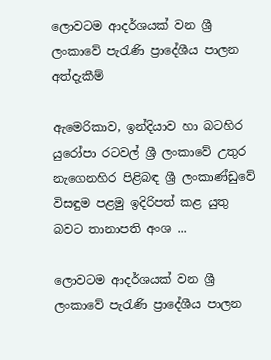ලොවටම ආදර්ශයක්‌ වන ශ්‍රී ලංකාවේ පැරැණි ප්‍රාදේශීය පාලන අත්දැකීම්

ඇමෙරිකාව, ඉන්දියාව හා බටහිර යුරෝපා රටවල් ශ්‍රී ලංකාවේ උතුර නැගෙනහිර පිළිබඳ ශ්‍රී ලංකාණ්‌ඩුවේ විසඳුම පළමු ඉදිරිපත් කළ යුතු බවට තානාපති අංශ ...

ලොවටම ආදර්ශයක්‌ වන ශ්‍රී ලංකාවේ පැරැණි ප්‍රාදේශීය පාලන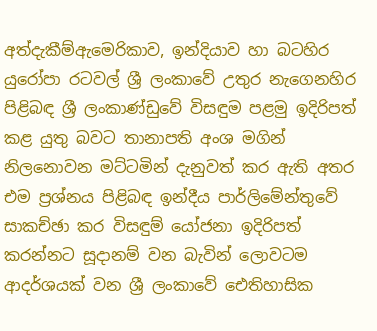අත්දැකීම්ඇමෙරිකාව, ඉන්දියාව හා බටහිර යුරෝපා රටවල් ශ්‍රී ලංකාවේ උතුර නැගෙනහිර පිළිබඳ ශ්‍රී ලංකාණ්‌ඩුවේ විසඳුම පළමු ඉදිරිපත් කළ යුතු බවට තානාපති අංශ මගින් නිලනොවන මට්‌ටමින් දැනුවත් කර ඇති අතර එම ප්‍රශ්නය පිළිබඳ ඉන්දීය පාර්ලිමේන්තුවේ සාකච්ඡා කර විසඳුම් යෝජනා ඉදිරිපත් කරන්නට සූදානම් වන බැවින් ලොවටම ආදර්ශයක්‌ වන ශ්‍රී ලංකාවේ ඓතිහාසික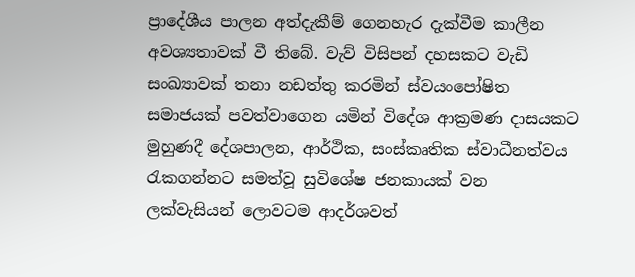ප්‍රාදේශීය පාලන අත්දැකීම් ගෙනහැර දැක්‌වීම කාලීන අවශ්‍යතාවක්‌ වී තිබේ. වැව් විසිපන් දහසකට වැඩි සංඛ්‍යාවක්‌ තනා නඩත්තු කරමින් ස්‌වයංපෝෂිත සමාජයක්‌ පවත්වාගෙන යමින් විදේශ ආක්‍රමණ දාසයකට මුහුණදී දේශපාලන, ආර්ථික, සංස්‌කෘතික ස්‌වාධීනත්වය රැකගන්නට සමත්වූ සුවිශේෂ ජනකායක්‌ වන ලක්‌වැසියන් ලොවටම ආදර්ශවත්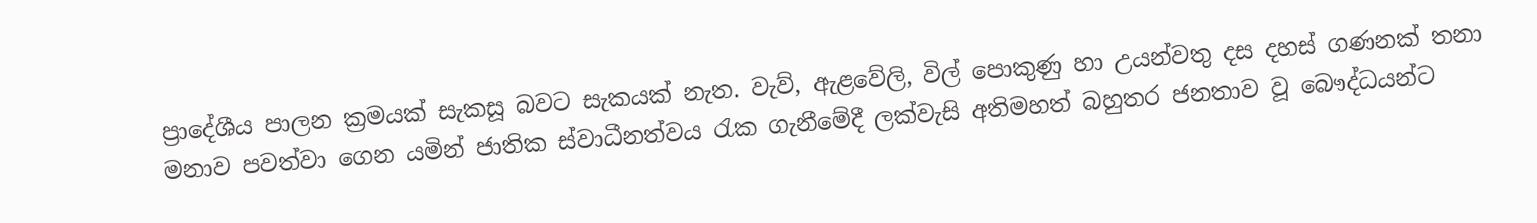ප්‍රාදේශීය පාලන ක්‍රමයක්‌ සැකසූ බවට සැකයක්‌ නැත. වැව්, ඇළවේලි, විල් පොකුණු හා උයන්වතු දස දහස්‌ ගණනක්‌ තනා මනාව පවත්වා ගෙන යමින් ජාතික ස්‌වාධීනත්වය රැක ගැනීමේදී ලක්‌වැසි අතිමහත් බහුතර ජනතාව වූ බෞද්ධයන්ට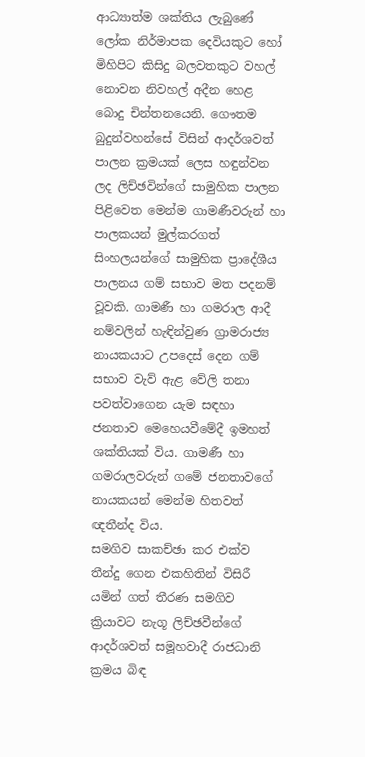ආධ්‍යාත්ම ශක්‌තිය ලැබුණේ ලෝක නිර්මාපක දෙවියකුට හෝ මිහිපිට කිසිදු බලවතකුට වහල් නොවන නිවහල් අදීන හෙළ බොදු චින්තනයෙනි. ගෞතම බුදුන්වහන්සේ විසින් ආදර්ශවත් පාලන ක්‍රමයක්‌ ලෙස හඳුන්වන ලද ලිච්ඡවින්ගේ සාමුහික පාලන පිළිවෙත මෙන්ම ගාමණීවරුන් හා පාලකයන් මුල්කරගත් සිංහලයන්ගේ සාමුහික ප්‍රාදේශීය පාලනය ගම් සභාව මත පදනම් වූවකි. ගාමණී හා ගමරාල ආදී නම්වලින් හැඳින්වුණ ග්‍රාමරාජ්‍ය නායකයාට උපදෙස්‌ දෙන ගම් සභාව වැව් ඇළ වේලි තනා පවත්වාගෙන යැම සඳහා ජනතාව මෙහෙයවීමේදී ඉමහත් ශක්‌තියක්‌ විය. ගාමණී හා ගමරාලවරුන් ගමේ ජනතාවගේ නායකයන් මෙන්ම හිතවත් ඥතීන්ද විය.
සමගිව සාකච්ඡා කර එක්‌ව තීන්දු ගෙන එකහිතින් විසිරී යමින් ගත් තීරණ සමගිව ක්‍රියාවට නැගූ ලිච්ඡවීන්ගේ ආදර්ශවත් සමූහවාදී රාජධානි ක්‍රමය බිඳ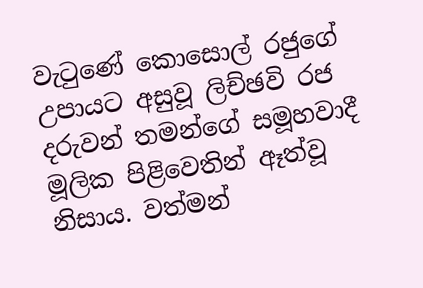වැටුණේ කොසොල් රජුගේ උපායට අසුවූ ලිච්ඡවි රජ දරුවන් තමන්ගේ සමූහවාදී මූලික පිළිවෙතින් ඈත්වූ නිසාය. වත්මන්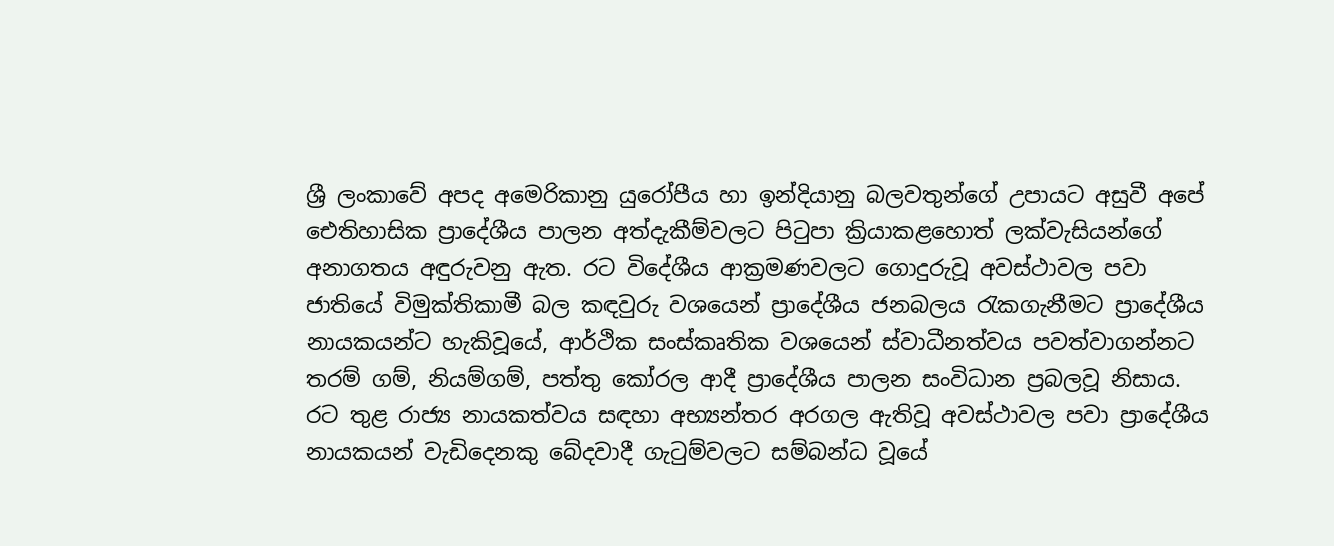ශ්‍රී ලංකාවේ අපද අමෙරිකානු යුරෝපීය හා ඉන්දියානු බලවතුන්ගේ උපායට අසුවී අපේ ඓතිහාසික ප්‍රාදේශීය පාලන අත්දැකීම්වලට පිටුපා ක්‍රියාකළහොත් ලක්‌වැසියන්ගේ අනාගතය අඳුරුවනු ඇත. රට විදේශීය ආක්‍රමණවලට ගොදුරුවූ අවස්‌ථාවල පවා ජාතියේ විමුක්‌තිකාමී බල කඳවුරු වශයෙන් ප්‍රාදේශීය ජනබලය රැකගැනීමට ප්‍රාදේශීය නායකයන්ට හැකිවූයේ, ආර්ථික සංස්‌කෘතික වශයෙන් ස්‌වාධීනත්වය පවත්වාගන්නට තරම් ගම්, නියම්ගම්, පත්තු කෝරල ආදී ප්‍රාදේශීය පාලන සංවිධාන ප්‍රබලවූ නිසාය. රට තුළ රාජ්‍ය නායකත්වය සඳහා අභ්‍යන්තර අරගල ඇතිවූ අවස්‌ථාවල පවා ප්‍රාදේශීය නායකයන් වැඩිදෙනකු බේදවාදී ගැටුම්වලට සම්බන්ධ වූයේ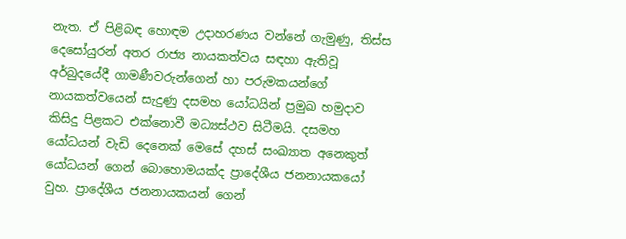නැත. ඒ පිළිබඳ හොඳම උදාහරණය වන්නේ ගැමුණු, තිස්‌ස දෙසෝයුරන් අතර රාජ්‍ය නායකත්වය සඳහා ඇතිවූ අර්බුදයේදී ගාමණීවරුන්ගෙන් හා පරුමකයන්ගේ නායකත්වයෙන් සැදුණු දසමහ යෝධයින් ප්‍රමුඛ හමුදාව කිසිදු පිළකට එක්‌නොවී මධ්‍යස්‌ථව සිටීමයි. දසමහ යෝධයන් වැඩි දෙනෙක්‌ මෙසේ දහස්‌ සංඛ්‍යාත අනෙකුත් යෝධයන් ගෙන් බොහොමයක්‌ද ප්‍රාදේශීය ජනනායකයෝ වුහ. ප්‍රාදේශීය ජනනායකයන් ගෙන්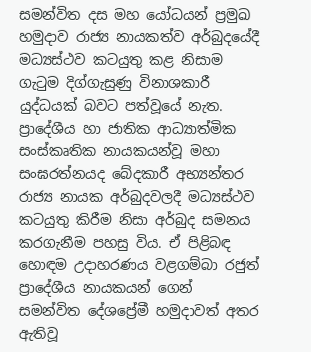සමන්විත දස මහ යෝධයන් ප්‍රමුඛ හමුදාව රාජ්‍ය නායකත්ව අර්බුදයේදී මධ්‍යස්‌ථව කටයුතු කළ නිසාම ගැටුම දිග්ගැසුණු විනාශකාරී යුද්ධයක්‌ බවට පත්වූයේ නැත.
ප්‍රාදේශීය හා ජාතික ආධ්‍යාත්මික සංස්‌කෘතික නායකයන්වූ මහා සංඝරත්නයද බේදකාරී අභ්‍යන්තර රාජ්‍ය නායක අර්බුදවලදී මධ්‍යස්‌ථව කටයුතු කිරීම නිසා අර්බුද සමනය කරගැනීම පහසු විය. ඒ පිළිබඳ හොඳම උදාහරණය වළගම්බා රජුත් ප්‍රාදේශීය නායකයන් ගෙන් සමන්විත දේශප්‍රේමී හමුදාවත් අතර ඇතිවූ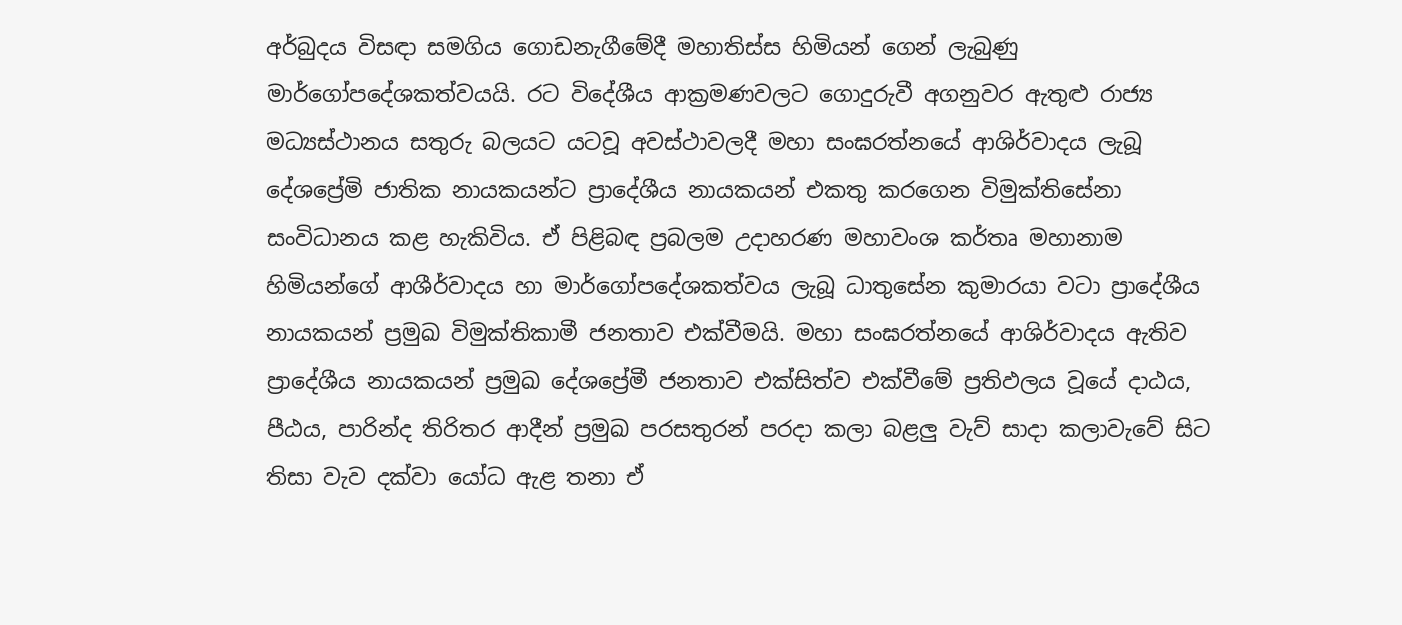අර්බුදය විසඳා සමගිය ගොඩනැගීමේදී මහාතිස්‌ස හිමියන් ගෙන් ලැබුණු මාර්ගෝපදේශකත්වයයි. රට විදේශීය ආක්‍රමණවලට ගොදුරුවී අගනුවර ඇතුළු රාජ්‍ය මධ්‍යස්‌ථානය සතුරු බලයට යටවූ අවස්‌ථාවලදී මහා සංඝරත්නයේ ආශිර්වාදය ලැබූ දේශප්‍රේමි ජාතික නායකයන්ට ප්‍රාදේශීය නායකයන් එකතු කරගෙන විමුක්‌තිසේනා සංවිධානය කළ හැකිවිය. ඒ පිළිබඳ ප්‍රබලම උදාහරණ මහාවංශ කර්තෘ මහානාම හිමියන්ගේ ආශීර්වාදය හා මාර්ගෝපදේශකත්වය ලැබූ ධාතුසේන කුමාරයා වටා ප්‍රාදේශීය නායකයන් ප්‍රමුඛ විමුක්‌තිකාමී ජනතාව එක්‌වීමයි. මහා සංඝරත්නයේ ආශිර්වාදය ඇතිව ප්‍රාදේශීය නායකයන් ප්‍රමුඛ දේශප්‍රේමී ජනතාව එක්‌සිත්ව එක්‌වීමේ ප්‍රතිඵලය වූයේ දාඨය, පීඨය, පාරින්ද තිරිතර ආදීන් ප්‍රමුඛ පරසතුරන් පරදා කලා බළලු වැව් සාදා කලාවැවේ සිට තිසා වැව දක්‌වා යෝධ ඇළ තනා ඒ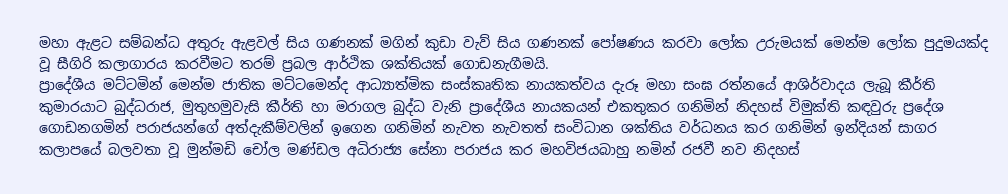මහා ඇළට සම්බන්ධ අතුරු ඇළවල් සිය ගණනක්‌ මගින් කුඩා වැව් සිය ගණනක්‌ පෝෂණය කරවා ලෝක උරුමයක්‌ මෙන්ම ලෝක පුදුමයක්‌ද වූ සීගිරි කලාගාරය කරවීමට තරම් ප්‍රබල ආර්ථික ශක්‌තියක්‌ ගොඩනැගීමයි.
ප්‍රාදේශීය මට්‌ටමින් මෙන්ම ජාතික මට්‌ටමෙන්ද ආධ්‍යාත්මික සංස්‌කෘතික නායකත්වය දැරූ මහා සංඝ රත්නයේ ආශිර්වාදය ලැබූ කීර්ති කුමාරයාට බුද්ධරාජ, මුතුහමුවැසි කීර්ති හා මරාගල බුද්ධ වැනි ප්‍රාදේශීය නායකයන් එකතුකර ගනිමින් නිදහස්‌ විමුක්‌ති කඳවුරු ප්‍රදේශ ගොඩනගමින් පරාජයන්ගේ අත්දැකීම්වලින් ඉගෙන ගනිමින් නැවත නැවතත් සංවිධාන ශක්‌තිය වර්ධනය කර ගනිමින් ඉන්දියන් සාගර කලාපයේ බලවතා වූ මුන්මඩි චෝල මණ්‌ඩල අධිරාජ්‍ය සේනා පරාජය කර මහවිජයබාහු නමින් රජවී නව නිදහස්‌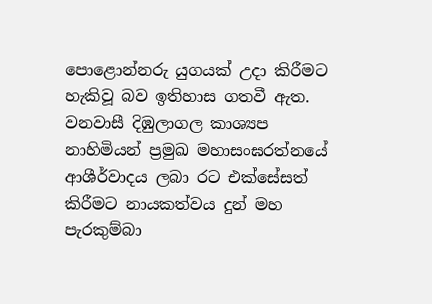පොළොන්නරු යුගයක්‌ උදා කිරීමට හැකිවූ බව ඉතිහාස ගතවී ඇත. වනවාසී දිඹුලාගල කාශ්‍යප නාහිමියන් ප්‍රමුඛ මහාසංඝරත්නයේ ආශීර්වාදය ලබා රට එක්‌සේසත් කිරීමට නායකත්වය දුන් මහ පැරකුම්බා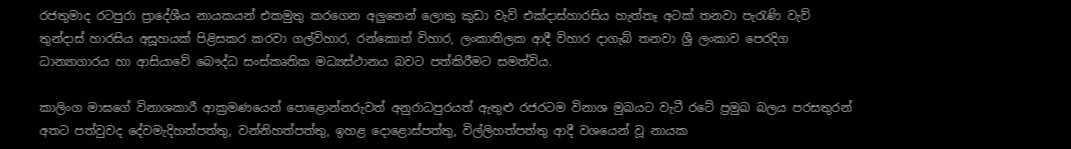රජතුමාද රටපුරා ප්‍රාදේශීය නායකයන් එකමුතු කරගෙන අලුතෙන් ලොකු කුඩා වැව් එක්‌දාස්‌හාරසිය හැත්තෑ අටක්‌ තනවා පැරැණි වැව් තුන්දාස්‌ හාරසිය අසූහයක්‌ පිළිසකර කරවා ගල්විහාර, රන්කොත් විහාර, ලංකාතිලක ආදී විහාර දාගැබ් තනවා ශ්‍රී ලංකාව පෙරදිග ධාන්‍යාගාරය හා ආසියාවේ බෞද්ධ සංස්‌කෘතික මධ්‍යස්‌ථානය බවට පත්කිරීමට සමත්විය.

කාලිංග මාඝගේ විනාශකාරී ආක්‍රමණයෙන් පොළොන්නරුවත් අනුරාධපුරයත් ඇතුළු රජරටම විනාශ මුඛයට වැටී රටේ ප්‍රමුඛ බලය පරසතුරන් අතට පත්වුවද දේවමැදිහත්පත්තු, වන්නිහත්පත්තු, ඉහළ දොළොස්‌පත්තු, විල්ලිහත්පත්තු ආදී වශයෙන් වූ නායක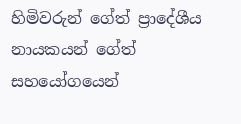හිමිවරුන් ගේත් ප්‍රාදේශීය නායකයන් ගේත් සහයෝගයෙන්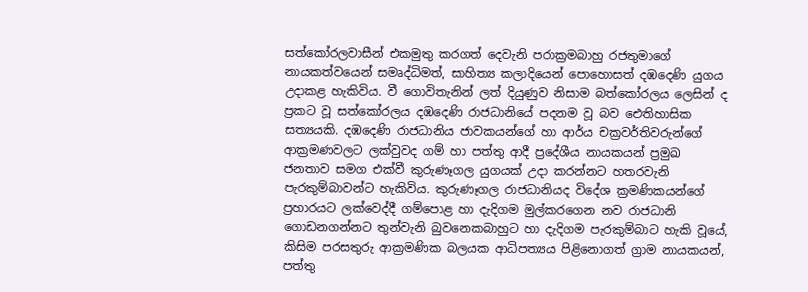සත්කෝරලවාසීන් එකමුතු කරගත් දෙවැනි පරාක්‍රමබාහු රජතුමාගේ නායකත්වයෙන් සමෘද්ධිමත්, සාහිත්‍ය කලාදියෙන් පොහොසත් දඹදෙණි යුගය උදාකළ හැකිවිය. වී ගොවිතැනින් ලත් දියුණුව නිසාම බත්කෝරලය ලෙසින් ද ප්‍රකට වූ සත්කෝරලය දඹදෙණි රාජධානියේ පදනම වූ බව ඓතිහාසික සත්‍යයකි. දඹදෙණි රාජධානිය ජාවකයන්ගේ හා ආර්ය චක්‍රවර්තිවරුන්ගේ ආක්‍රමණවලට ලක්‌වුවද ගම් හා පත්තු ආදී ප්‍රදේශීය නායකයන් ප්‍රමුඛ ජනතාව සමග එක්‌වී කුරුණෑගල යුගයක්‌ උදා කරන්නට හතරවැනි පැරකුම්බාවන්ට හැකිවිය. කුරුණෑගල රාජධානියද විදේශ ක්‍රමණිකයන්ගේ ප්‍රහාරයට ලක්‌වෙද්දී ගම්පොළ හා දැදිගම මුල්කරගෙන නව රාජධානි ගොඩනගන්නට තුන්වැනි බුවනෙකබාහුට හා දැදිගම පැරකුම්බාට හැකි වූයේ, කිසිම පරසතුරු ආක්‍රමණික බලයක ආධිපත්‍යය පිළිනොගත් ග්‍රාම නායකයන්, පත්තු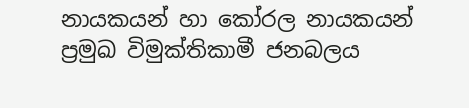නායකයන් හා කෝරල නායකයන් ප්‍රමුඛ විමුක්‌තිකාමී ජනබලය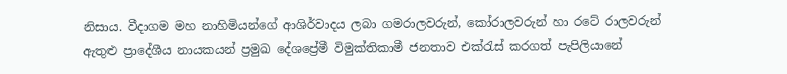නිසාය. වීදාගම මහ නාහිමියන්ගේ ආශිර්වාදය ලබා ගමරාලවරුන්, කෝරාලවරුන් හා රටේ රාලවරුන් ඇතුළු ප්‍රාදේශීය නායකයන් ප්‍රමුඛ දේශප්‍රේමී විමුක්‌තිකාමී ජනතාව එක්‌රැස්‌ කරගත් පැපිලියානේ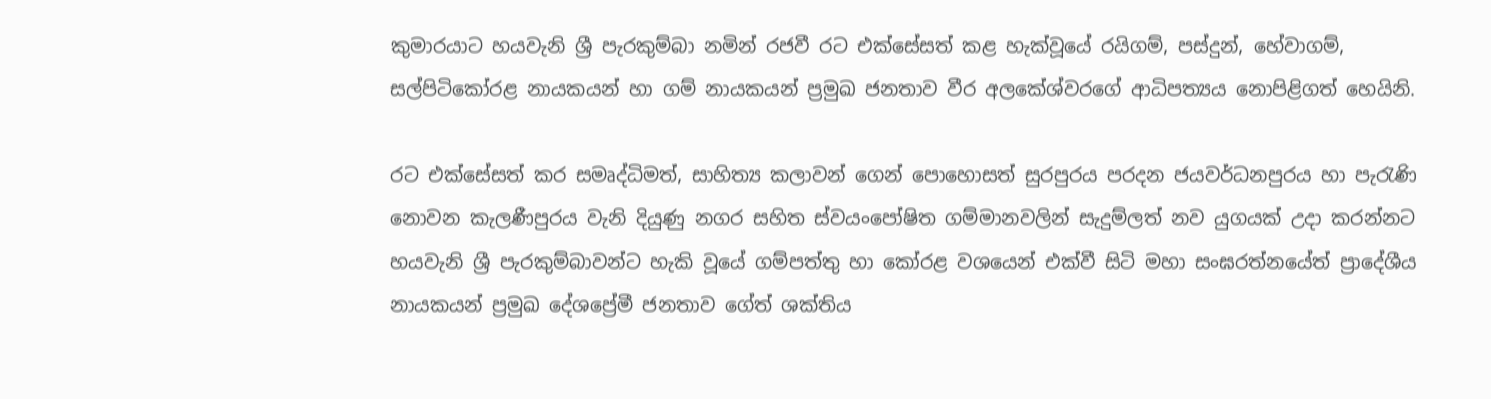කුමාරයාට හයවැනි ශ්‍රී පැරකුම්බා නමින් රජවී රට එක්‌සේසත් කළ හැක්‌වූයේ රයිගම්, පස්‌දුන්, හේවාගම්, සල්පිටිකෝරළ නායකයන් හා ගම් නායකයන් ප්‍රමුඛ ජනතාව වීර අලකේශ්වරගේ ආධිපත්‍යය නොපිළිගත් හෙයිනි.

රට එක්‌සේසත් කර සමෘද්ධිමත්, සාහිත්‍ය කලාවන් ගෙන් පොහොසත් සුරපුරය පරදන ජයවර්ධනපුරය හා පැරැණි නොවන කැලණීපුරය වැනි දියුණු නගර සහිත ස්‌වයංපෝෂිත ගම්මානවලින් සැදුම්ලත් නව යුගයක්‌ උදා කරන්නට හයවැනි ශ්‍රී පැරකුම්බාවන්ට හැකි වූයේ ගම්පත්තු හා කෝරළ වශයෙන් එක්‌වී සිටි මහා සංඝරත්නයේත් ප්‍රාදේශීය නායකයන් ප්‍රමුඛ දේශප්‍රේමී ජනතාව ගේත් ශක්‌තිය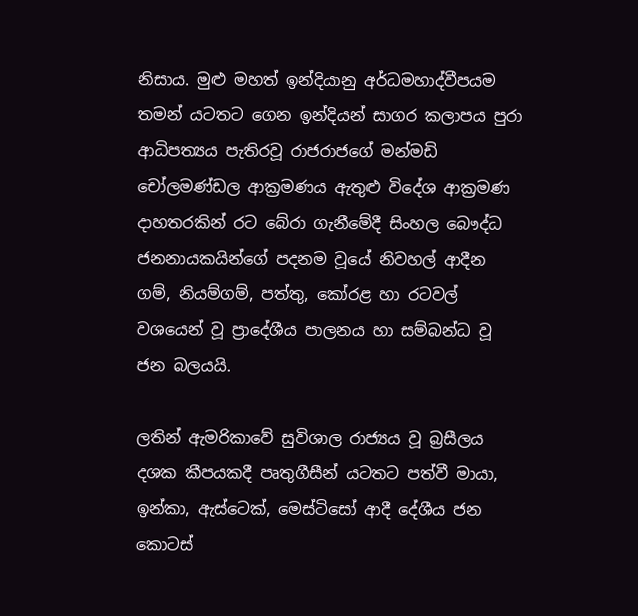නිසාය. මුළු මහත් ඉන්දියානු අර්ධමහාද්වීපයම තමන් යටතට ගෙන ඉන්දියන් සාගර කලාපය පුරා ආධිපත්‍යය පැතිරවූ රාජරාජගේ මන්මඩි චෝලමණ්‌ඩල ආක්‍රමණය ඇතුළු විදේශ ආක්‍රමණ දාහතරකින් රට බේරා ගැනීමේදී සිංහල බෞද්ධ ජනනායකයින්ගේ පදනම වූයේ නිවහල් ආදීන ගම්, නියම්ගම්, පත්තු, කෝරළ හා රටවල් වශයෙන් වූ ප්‍රාදේශීය පාලනය හා සම්බන්ධ වූ ජන බලයයි.

ලතින් ඇමරිකාවේ සුවිශාල රාජ්‍යය වූ බ්‍රසීලය දශක කීපයකදී පෘතුගීසීන් යටතට පත්වී මායා, ඉන්කා, ඇස්‌ටෙක්‌, මෙස්‌ටිසෝ ආදී දේශීය ජන කොටස්‌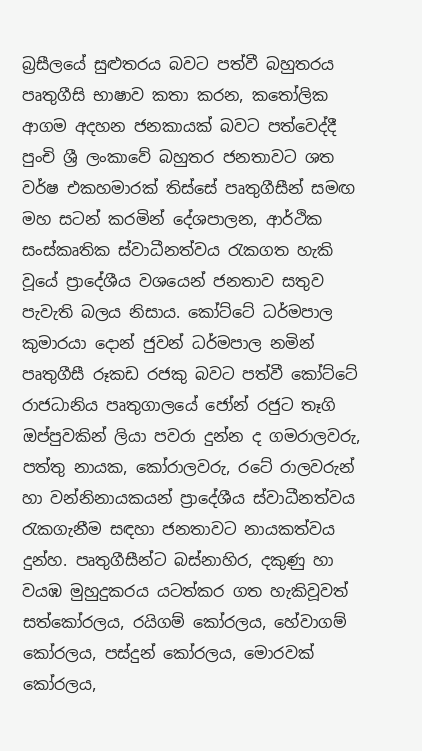බ්‍රසීලයේ සුළුතරය බවට පත්වී බහුතරය පෘතුගීසි භාෂාව කතා කරන, කතෝලික ආගම අදහන ජනකායක්‌ බවට පත්වෙද්දී පුංචි ශ්‍රී ලංකාවේ බහුතර ජනතාවට ශත වර්ෂ එකහමාරක්‌ තිස්‌සේ පෘතුගීසීන් සමඟ මහ සටන් කරමින් දේශපාලන, ආර්ථික සංස්‌කෘතික ස්‌වාධීනත්වය රැකගත හැකි වූයේ ප්‍රාදේශීය වශයෙන් ජනතාව සතුව පැවැති බලය නිසාය. කෝට්‌ටේ ධර්මපාල කුමාරයා දොන් ජුවන් ධර්මපාල නමින් පෘතුගීසී රූකඩ රජකු බවට පත්වී කෝට්‌ටේ රාජධානිය පෘතුගාලයේ ජෝන් රජුට තෑගි ඔප්පුවකින් ලියා පවරා දුන්න ද ගමරාලවරු, පත්තු නායක, කෝරාලවරු, රටේ රාලවරුන් හා වන්නිනායකයන් ප්‍රාදේශීය ස්‌වාධීනත්වය රැකගැනීම සඳහා ජනතාවට නායකත්වය දුන්හ. පෘතුගීසීන්ට බස්‌නාහිර, දකුණු හා වයඹ මුහුදුකරය යටත්කර ගත හැකිවූවත් සත්කෝරලය, රයිගම් කෝරලය, හේවාගම් කෝරලය, පස්‌දුන් කෝරලය, මොරවක්‌ කෝරලය,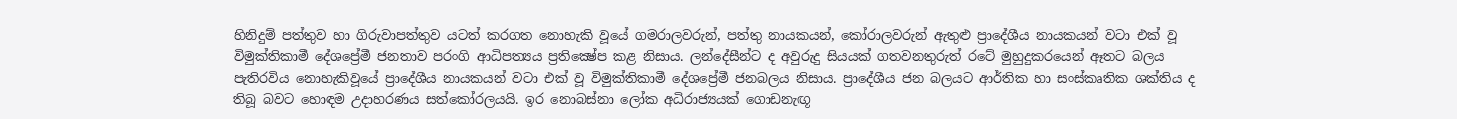හිනිදුම් පත්තුව හා ගිරුවාපත්තුව යටත් කරගත නොහැකි වූයේ ගමරාලවරුන්, පත්තු නායකයන්, කෝරාලවරුන් ඇතුළු ප්‍රාදේශීය නායකයන් වටා එක්‌ වූ විමුක්‌තිකාමී දේශප්‍රේමී ජනතාව පරංගි ආධිපත්‍යය ප්‍රතික්‍ෂේප කළ නිසාය. ලන්දේසීන්ට ද අවුරුදු සියයක්‌ ගතවනතුරුත් රටේ මුහුදුකරයෙන් ඈතට බලය පැතිරවිය නොහැකිවූයේ ප්‍රාදේශීය නායකයන් වටා එක්‌ වූ විමුක්‌තිකාමී දේශප්‍රේමී ජනබලය නිසාය. ප්‍රාදේශීය ජන බලයට ආර්තික හා සංස්‌කෘතික ශක්‌තිය ද තිබූ බවට හොඳම උදාහරණය සත්කෝරලයයි. ඉර නොබස්‌නා ලෝක අධිරාජ්‍යයක්‌ ගොඩනැඟූ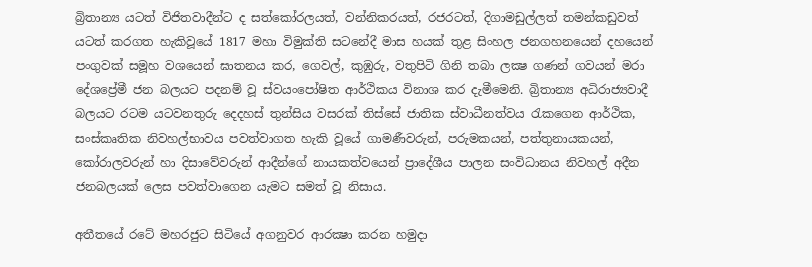බ්‍රිතාන්‍ය යටත් විජිතවාදීන්ට ද සත්කෝරලයත්, වන්නිකරයත්, රජරටත්, දිගාමඩුල්ලත් තමන්කඩුවත් යටත් කරගත හැකිවූයේ 1817 මහා විමුක්‌ති සටනේදී මාස හයක්‌ තුළ සිංහල ජනගහනයෙන් දහයෙන් පංගුවක්‌ සමූහ වශයෙන් ඝාතනය කර, ගෙවල්, කුඹුරු, වතුපිටි ගිනි තබා ලක්‍ෂ ගණන් ගවයන් මරා දේශප්‍රේමී ජන බලයට පදනම් වූ ස්‌වයංපෝෂිත ආර්ථිකය විනාශ කර දැමීමෙනි. බ්‍රිතාන්‍ය අධිරාජ්‍යවාදී බලයට රටම යටවනතුරු දෙදහස්‌ තුන්සිය වසරක්‌ තිස්‌සේ ජාතික ස්‌වාධීනත්වය රැකගෙන ආර්ථික, සංස්‌කෘතික නිවහල්භාවය පවත්වාගත හැකි වූයේ ගාමණීවරුන්, පරුමකයන්, පත්තුනායකයන්, කෝරාලවරුන් හා දිසාවේවරුන් ආදීන්ගේ නායකත්වයෙන් ප්‍රාදේශීය පාලන සංවිධානය නිවහල් අදීන ජනබලයක්‌ ලෙස පවත්වාගෙන යැමට සමත් වූ නිසාය.

අතීතයේ රටේ මහරජුට සිටියේ අගනුවර ආරක්‍ෂා කරන හමුදා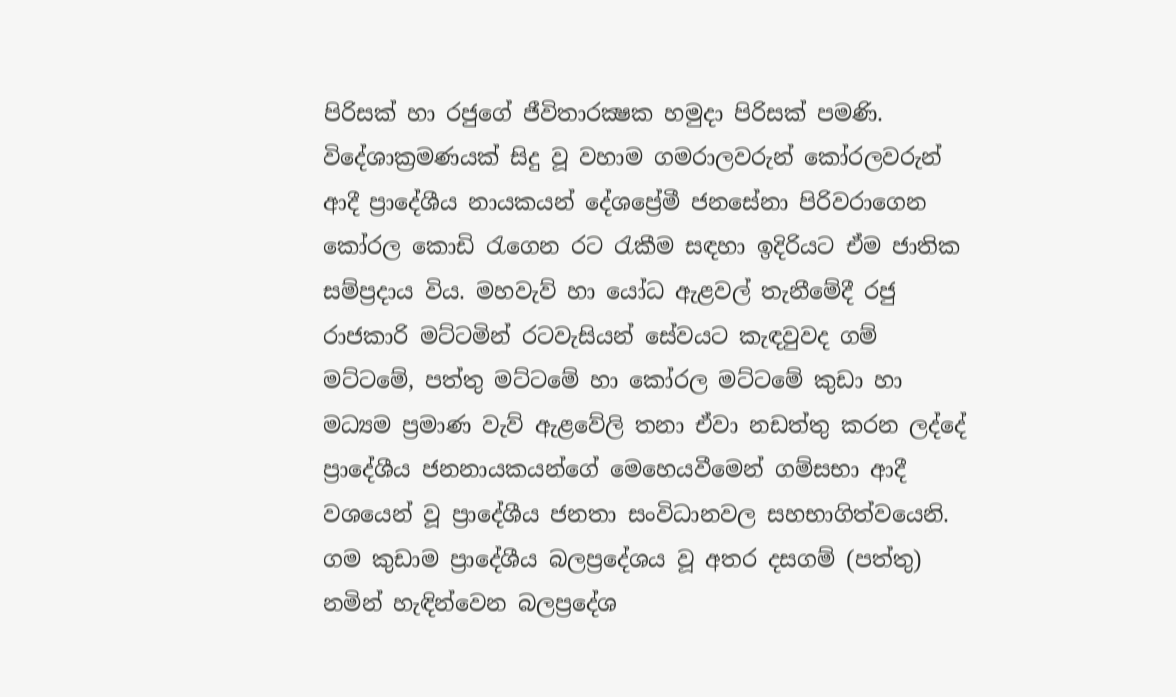පිරිසක්‌ හා රජුගේ ජීවිතාරක්‍ෂක හමුදා පිරිසක්‌ පමණි. විදේශාක්‍රමණයක්‌ සිදු වූ වහාම ගමරාලවරුන් කෝරලවරුන් ආදී ප්‍රාදේශීය නායකයන් දේශප්‍රේමී ජනසේනා පිරිවරාගෙන කෝරල කොඩි රැගෙන රට රැකීම සඳහා ඉදිරියට ඒම ජාතික සම්ප්‍රදාය විය. මහවැව් හා යෝධ ඇළවල් තැනීමේදී රජු රාජකාරි මට්‌ටමින් රටවැසියන් සේවයට කැඳවුවද ගම් මට්‌ටමේ, පත්තු මට්‌ටමේ හා කෝරල මට්‌ටමේ කුඩා හා මධ්‍යම ප්‍රමාණ වැව් ඇළවේලි තනා ඒවා නඩත්තු කරන ලද්දේ ප්‍රාදේශීය ජනනායකයන්ගේ මෙහෙයවීමෙන් ගම්සභා ආදී වශයෙන් වූ ප්‍රාදේශීය ජනතා සංවිධානවල සහභාගිත්වයෙනි. ගම කුඩාම ප්‍රාදේශීය බලප්‍රදේශය වූ අතර දසගම් (පත්තු) නමින් හැඳින්වෙන බලප්‍රදේශ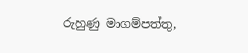රුහුණු මාගම්පත්තු,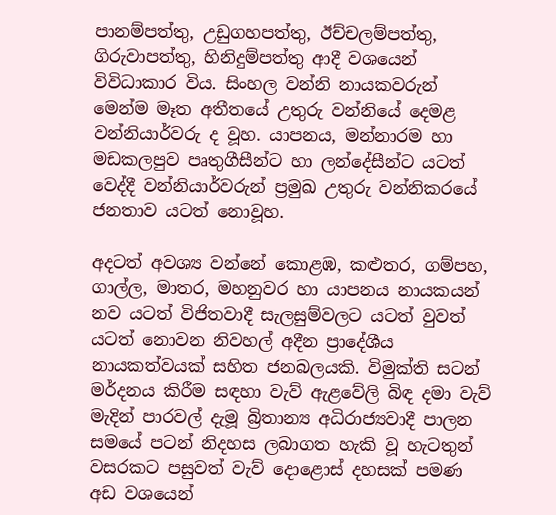පානම්පත්තු, උඩුගහපත්තු, ඊච්චලම්පත්තු, ගිරුවාපත්තු, හිනිදුම්පත්තු ආදී වශයෙන් විවිධාකාර විය. සිංහල වන්නි නායකවරුන් මෙන්ම මෑත අතීතයේ උතුරු වන්නියේ දෙමළ වන්නියාර්වරු ද වූහ. යාපනය, මන්නාරම හා මඩකලපුව පෘතුගීසීන්ට හා ලන්දේසීන්ට යටත් වෙද්දී වන්නියාර්වරුන් ප්‍රමුඛ උතුරු වන්නිකරයේ ජනතාව යටත් නොවූහ.

අදටත් අවශ්‍ය වන්නේ කොළඹ, කළුතර, ගම්පහ, ගාල්ල, මාතර, මහනුවර හා යාපනය නායකයන් නව යටත් විජිතවාදී සැලසුම්වලට යටත් වුවත් යටත් නොවන නිවහල් අදීන ප්‍රාදේශීය නායකත්වයක්‌ සහිත ජනබලයකි. විමුක්‌ති සටන් මර්දනය කිරීම සඳහා වැව් ඇළවේලි බිඳ දමා වැව් මැදින් පාරවල් දැමූ බ්‍රිතාන්‍ය අධිරාජ්‍යවාදී පාලන සමයේ පටන් නිදහස ලබාගත හැකි වූ හැටතුන් වසරකට පසුවත් වැව් දොළොස්‌ දහසක්‌ පමණ අඩ වශයෙන්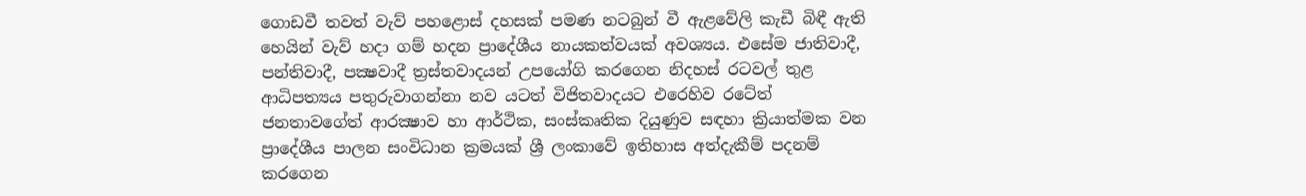ගොඩවී තවත් වැව් පහළොස්‌ දහසක්‌ පමණ නටබුන් වී ඇළවේලි කැඩී බිඳී ඇති හෙයින් වැව් හදා ගම් හදන ප්‍රාදේශීය නායකත්වයක්‌ අවශ්‍යය. එසේම ජාතිවාදී, පන්තිවාදී, පක්‍ෂවාදී ත්‍රස්‌තවාදයන් උපයෝගි කරගෙන නිදහස්‌ රටවල් තුළ ආධිපත්‍යය පතුරුවාගන්නා නව යටත් විජිතවාදයට එරෙහිව රටේත් ජනතාවගේත් ආරක්‍ෂාව හා ආර්ථික, සංස්‌කෘතික දියුණුව සඳහා ක්‍රියාත්මක වන ප්‍රාදේශීය පාලන සංවිධාන ක්‍රමයක්‌ ශ්‍රී ලංකාවේ ඉතිහාස අත්දැකීම් පදනම් කරගෙන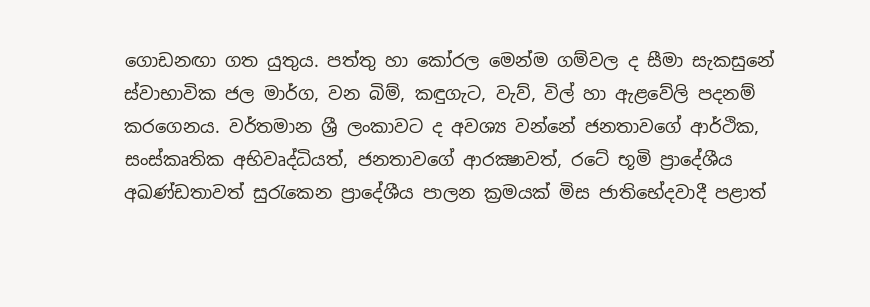ගොඩනඟා ගත යුතුය. පත්තු හා කෝරල මෙන්ම ගම්වල ද සීමා සැකසුනේ ස්‌වාභාවික ජල මාර්ග, වන බිම්, කඳුගැට, වැව්, විල් හා ඇළවේලි පදනම් කරගෙනය. වර්තමාන ශ්‍රී ලංකාවට ද අවශ්‍ය වන්නේ ජනතාවගේ ආර්ථික, සංස්‌කෘතික අභිවෘද්ධියත්, ජනතාවගේ ආරක්‍ෂාවත්, රටේ භූමි ප්‍රාදේශීය අඛණ්‌ඩතාවත් සුරැකෙන ප්‍රාදේශීය පාලන ක්‍රමයක්‌ මිස ජාතිභේදවාදී පළාත්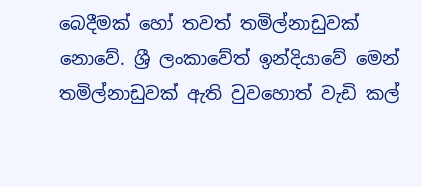බෙදීමක්‌ හෝ තවත් තමිල්නාඩුවක්‌ නොවේ. ශ්‍රී ලංකාවේත් ඉන්දියාවේ මෙන් තමිල්නාඩුවක්‌ ඇති වුවහොත් වැඩි කල්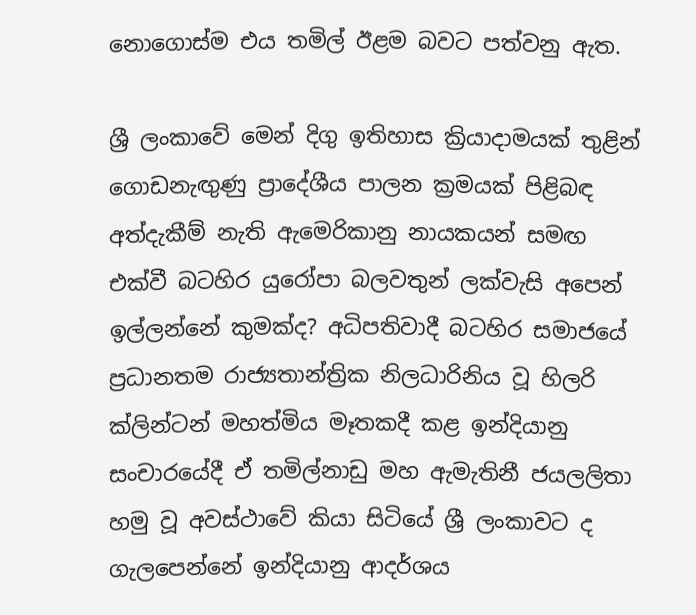නොගොස්‌ම එය තමිල් ඊළම බවට පත්වනු ඇත.

ශ්‍රී ලංකාවේ මෙන් දිගු ඉතිහාස ක්‍රියාදාමයක්‌ තුළින් ගොඩනැඟුණු ප්‍රාදේශීය පාලන ක්‍රමයක්‌ පිළිබඳ අත්දැකීම් නැති ඇමෙරිකානු නායකයන් සමඟ එක්‌වී බටහිර යුරෝපා බලවතුන් ලක්‌වැසි අපෙන් ඉල්ලන්නේ කුමක්‌ද? අධිපතිවාදී බටහිර සමාජයේ ප්‍රධානතම රාජ්‍යතාන්ත්‍රික නිලධාරිනිය වූ හිලරි ක්‌ලින්ටන් මහත්මිය මෑතකදී කළ ඉන්දියානු සංචාරයේදී ඒ තමිල්නාඩු මහ ඇමැතිනී ජයලලිතා හමු වූ අවස්‌ථාවේ කියා සිටියේ ශ්‍රී ලංකාවට ද ගැලපෙන්නේ ඉන්දියානු ආදර්ශය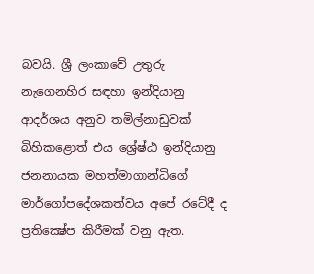බවයි. ශ්‍රී ලංකාවේ උතුරු නැගෙනහිර සඳහා ඉන්දියානු ආදර්ශය අනුව තමිල්නාඩුවක්‌ බිහිකළොත් එය ශ්‍රේෂ්ඨ ඉන්දියානු ජනනායක මහත්මාගාන්ධිගේ මාර්ගෝපදේශකත්වය අපේ රටේදී ද ප්‍රතික්‍ෂේප කිරීමක්‌ වනු ඇත.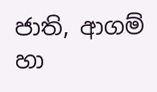ජාති, ආගම් හා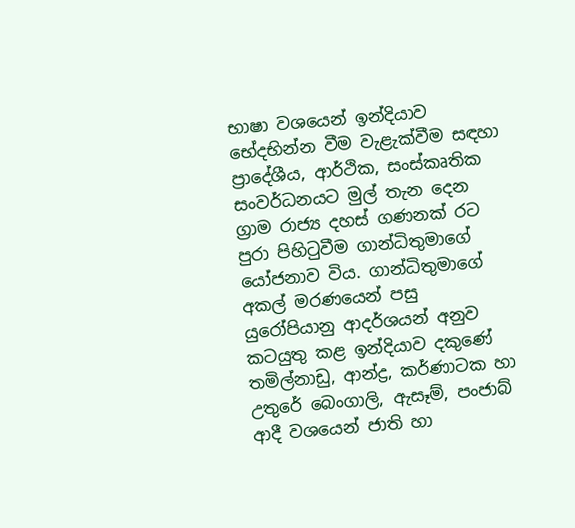භාෂා වශයෙන් ඉන්දියාව භේදභින්න වීම වැළැක්‌වීම සඳහා ප්‍රාදේශීය, ආර්ථික, සංස්‌කෘතික සංවර්ධනයට මුල් තැන දෙන ග්‍රාම රාජ්‍ය දහස්‌ ගණනක්‌ රට පුරා පිහිටුවීම ගාන්ධිතුමාගේ යෝජනාව විය. ගාන්ධිතුමාගේ අකල් මරණයෙන් පසු යුරෝපියානු ආදර්ශයන් අනුව කටයුතු කළ ඉන්දියාව දකුණේ තමිල්නාඩු, ආන්ද්‍ර, කර්ණාටක හා උතුරේ බෙංගාලි, ඇසෑම්, පංජාබ් ආදී වශයෙන් ජාති හා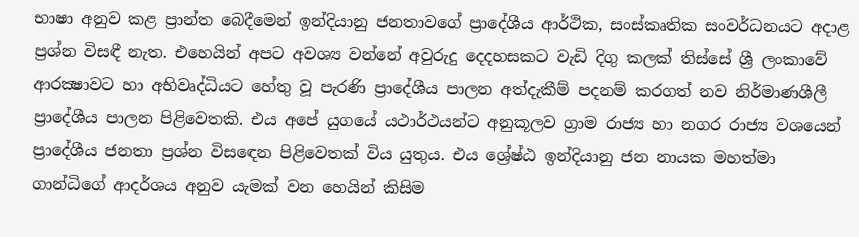භාෂා අනුව කළ ප්‍රාන්ත බෙදීමෙන් ඉන්දියානු ජනතාවගේ ප්‍රාදේශීය ආර්ථික, සංස්‌කෘතික සංවර්ධනයට අදාළ ප්‍රශ්න විසඳී නැත. එහෙයින් අපට අවශ්‍ය වන්නේ අවුරුදු දෙදහසකට වැඩි දිගු කලක්‌ තිස්‌සේ ශ්‍රී ලංකාවේ ආරක්‍ෂාවට හා අභිවෘද්ධියට හේතු වූ පැරණි ප්‍රාදේශීය පාලන අත්දැකීම් පදනම් කරගත් නව නිර්මාණශීලී ප්‍රාදේශීය පාලන පිළිවෙතකි. එය අපේ යුගයේ යථාර්ථයන්ට අනුකූලව ග්‍රාම රාජ්‍ය හා නගර රාජ්‍ය වශයෙන් ප්‍රාදේශීය ජනතා ප්‍රශ්න විසඳෙන පිළිවෙතක්‌ විය යුතුය. එය ශ්‍රේෂ්ඨ ඉන්දියානු ජන නායක මහත්මා ගාන්ධිගේ ආදර්ශය අනුව යැමක්‌ වන හෙයින් කිසිම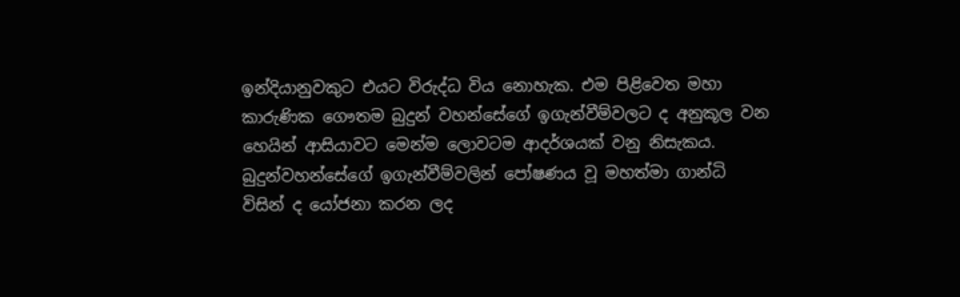ඉන්දියානුවකුට එයට විරුද්ධ විය නොහැක. එම පිළිවෙත මහා කාරුණික ගෞතම බුදුන් වහන්සේගේ ඉගැන්වීම්වලට ද අනුකූල වන හෙයින් ආසියාවට මෙන්ම ලොවටම ආදර්ශයක්‌ වනු නිසැකය. බුදුන්වහන්සේගේ ඉගැන්වීම්වලින් පෝෂණය වූ මහත්මා ගාන්ධි විසින් ද යෝජනා කරන ලද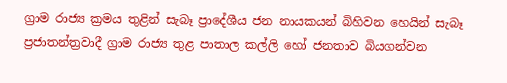ග්‍රාම රාජ්‍ය ක්‍රමය තුළින් සැබෑ ප්‍රාදේශීය ජන නායකයන් බිහිවන හෙයින් සැබෑ ප්‍රජාතන්ත්‍රවාදී ග්‍රාම රාජ්‍ය තුළ පාතාල කල්ලි හෝ ජනතාව බියගන්වන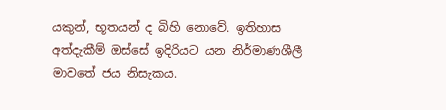යකුන්, භූතයන් ද බිහි නොවේ. ඉතිහාස අත්දැකීම් ඔස්‌සේ ඉදිරියට යන නිර්මාණශීලී මාවතේ ජය නිසැකය.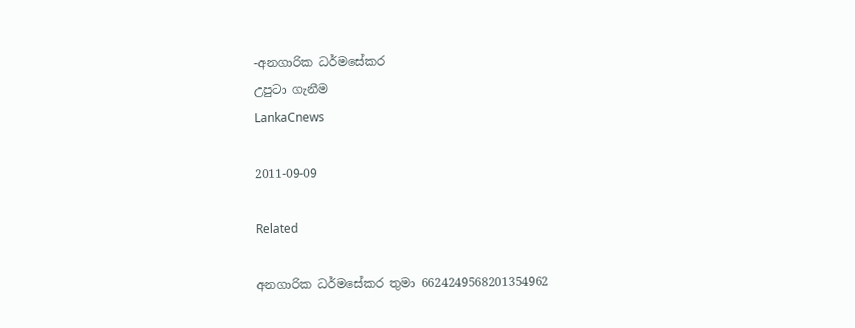-අනගාරික ධර්මසේකර
උපුටා ගැනීම
LankaCnews

2011-09-09

Related

අනගාරික ධර්මසේකර තුමා 6624249568201354962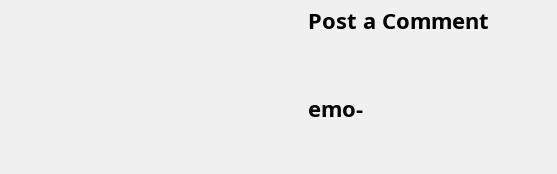Post a Comment

emo-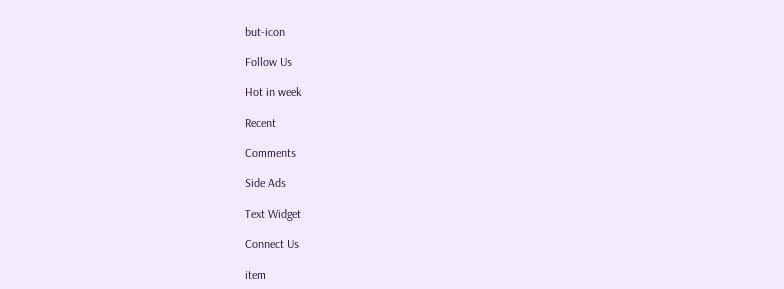but-icon

Follow Us

Hot in week

Recent

Comments

Side Ads

Text Widget

Connect Us

item